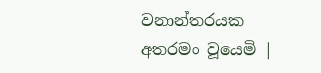වනාන්තරයක අතරමං වූයෙමි |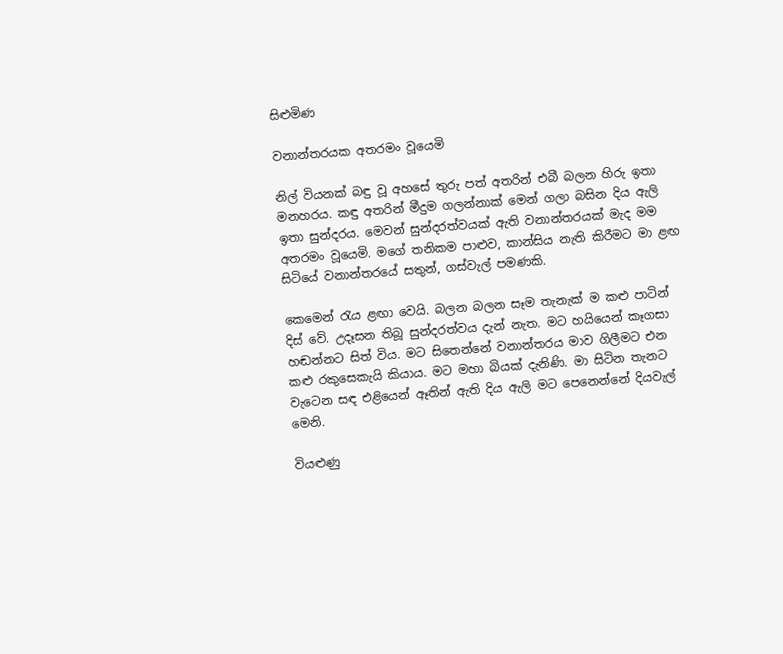සිළුමිණ

වනාන්තරයක අතරමං වූයෙමි

නිල් වියනක් බඳු වූ අහසේ තුරු පත් අතරින් එබී බලන හිරු ඉතා මනහරය. කඳු අතරින් මීදුම ගලන්නාක් මෙන් ගලා බසින දිය ඇලි ඉතා සුන්දරය. මෙවන් සුන්දරත්වයක් ඇති වනාන්තරයක් මැද මම අතරමං වූයෙමි. මගේ තනිකම පාළුව, කාන්සිය නැති කිරීමට මා ළඟ සිටියේ වනාන්තරයේ සතුන්, ගස්වැල් පමණකි.

කෙමෙන් රැය ළඟා වෙයි. බලන බලන සෑම තැනැක් ම කළු පාටින් දිස් වේ. උදෑසන තිබූ සුන්දරත්වය දැන් නැත. මට හයියෙන් කෑගසා හඬන්නට සිත් විය. මට සිතෙන්නේ වනාන්තරය මාව ගිලීමට එන කළු රකුසෙකැයි කියාය. මට මහා බියක් දැනිණි. මා සිටින තැනට වැටෙන සඳ එළියෙන් ඈතින් ඇති දිය ඇලි මට පෙනෙන්නේ දියවැල් මෙනි.

වියළුණු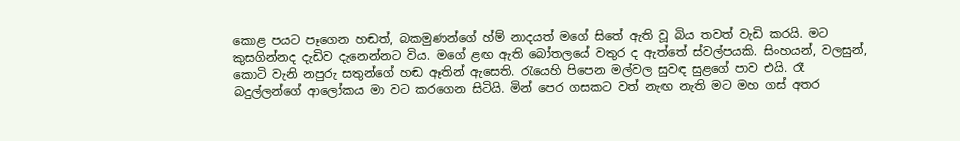කොළ පයට පෑගෙන හඬත්, බකමුණන්ගේ හ්ම් නාදයත් මගේ සිතේ ඇති වූ බිය තවත් වැඩි කරයි. මට කුසගින්නද දැඩිව දැනෙන්නට විය. මගේ ළඟ ඇති බෝතලයේ වතුර ද ඇත්තේ ස්වල්පයකි. සිංහයන්, වලසුන්, කොටි වැනි නපුරු සතුන්ගේ හඬ ඈතින් ඇසෙති. රැයෙහි පිපෙන මල්වල සුවඳ සුළගේ පාව එයි. රෑ බදුල්ලන්ගේ ආලෝකය මා වට කරගෙන සිටියි. මින් පෙර ගසකට වත් නැඟ නැති මට මහ ගස් අතර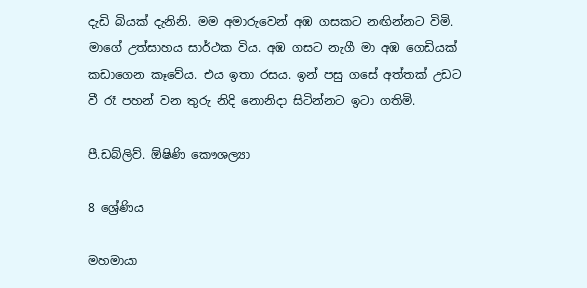දැඩි බියක් දැනිනි. මම අමාරුවෙන් අඹ ගසකට නඟින්නට විමි. ම‍ාගේ උත්සාහය සාර්ථක විය. අඹ ගසට නැගී මා අඹ ගෙඩියක් කඩාගෙන කෑවේය. එය ඉතා රසය. ඉන් පසු ගසේ අත්තක් උඩට වී රෑ පහන් වන තුරු නිදි නොනිදා සිටින්නට ඉටා ගතිමි.

පී.ඩබ්ලිව්. ඕෂිණි කෞශල්‍යා

8 ශ්‍රේණිය

මහමායා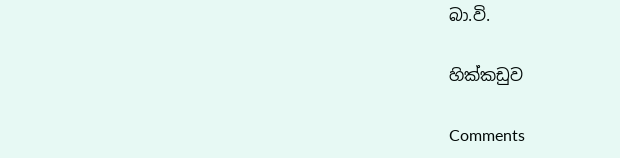බා.වි.

හික්කඩුව

Comments